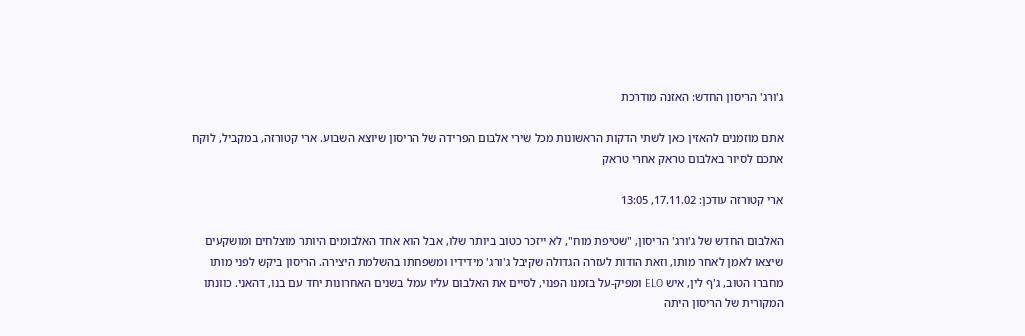ג'ורג' הריסון החדש: האזנה מודרכת

אתם מוזמנים להאזין כאן לשתי הדקות הראשונות מכל שירי אלבום הפרידה של הריסון שיוצא השבוע. ארי קטורזה, במקביל, לוקח אתכם לסיור באלבום טראק אחרי טראק

ארי קטורזה עודכן: 17.11.02, 13:05

האלבום החדש של ג'ורג' הריסון, "שטיפת מוח", לא ייזכר כטוב ביותר שלו, אבל הוא אחד האלבומים היותר מוצלחים ומושקעים שיצאו לאמן לאחר מותו, וזאת הודות לעזרה הגדולה שקיבל ג'ורג' מידידיו ומשפחתו בהשלמת היצירה. הריסון ביקש לפני מותו מחברו הטוב, ג'ף לין, איש ELO ומפיק-על בזמנו הפנוי, לסיים את האלבום עליו עמל בשנים האחרונות יחד עם בנו, דהאני. כוונתו המקורית של הריסון היתה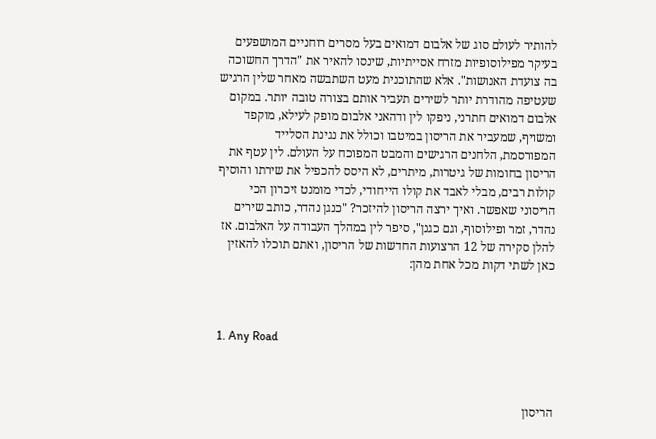להותיר לעולם סוג של אלבום דמואים בעל מסרים רוחניים המושפעים בעיקר מפילוסופיות מזרח אסייתיות, שינסו להאיר את "הדרך החשוכה בה צועדת האנושות". אלא שהתוכנית מעט השתבשה מאחר שלין הרגיש שעטיפה מהודרת יותר לשירים תעביר אותם בצורה טובה יותר. במקום אלבום דמואים חתרני, ניפקו לין ודהאני אלבום מופק לעילא, מוקפד ומשויף, שמעביר את הריסון במיטבו וכולל את נגינת הסלייד המפורסמת, הלחנים הרגישים והמבט המפוכח על העולם. לין עטף את הריסון בחומות של גיטרות, מיתרים, לא היסס להכפיל את שירתו והוסיף קולות רבים, מבלי לאבד את קולו הייחודי, לכדי מומנט זיכרון הכי הריסוני שאפשר. ואיך ירצה הריסון להיזכר? "כנגן נהדר, כותב שירים נהדר, זמר ופילוסוף, וגם כגנן", סיפר לין במהלך העבודה על האלבום. אז להלן סקירה של 12 הרצועות החדשות של הריסון, ואתם תוכלו להאזין כאן לשתי דקות מכל אחת מהן:



1. Any Road



הריסון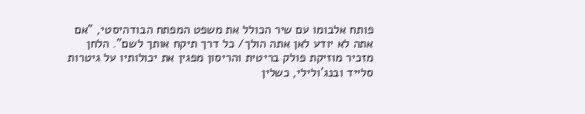פותח אלבומו עם שיר הכולל את משפט המפתח הבודהיסטי, "אם אתה לא יודע לאן אתה הולך/ כל דרך תיקח אותך לשם". הלחן מזכיר מוזיקת פולק בריטית והריסון מפגין את יכולותיו על גיטרות סלייד ובנג'ולילי, כשלין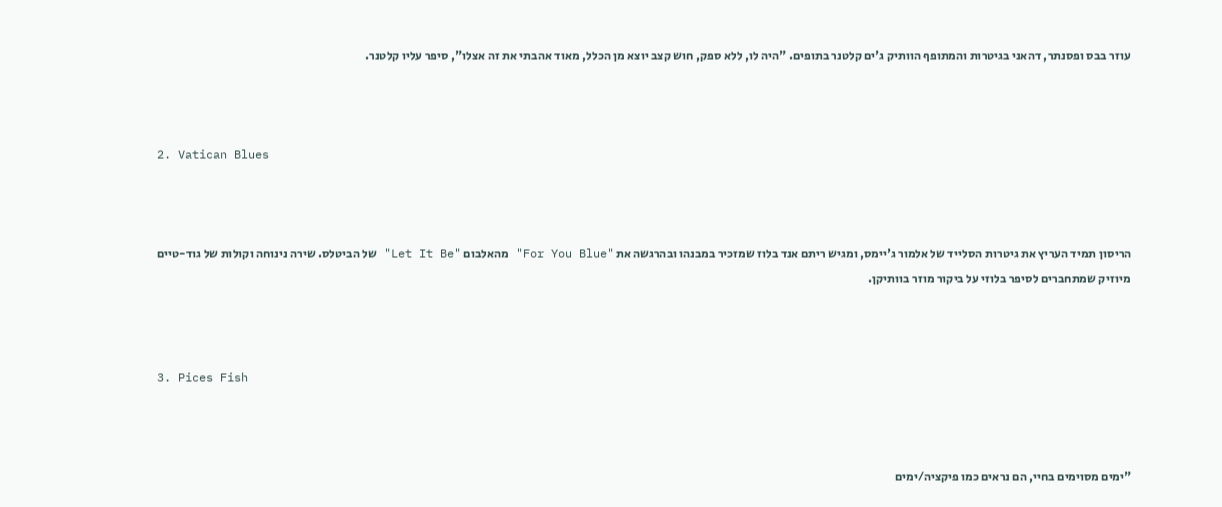עוזר בבס ופסנתר, דהאני בגיטרות והמתופף הוותיק ג'ים קלטנר בתופים. "היה לו, ללא ספק, חוש קצב יוצא מן הכלל, מאוד אהבתי את זה אצלו", סיפר עליו קלטנר.



2. Vatican Blues



הריסון תמיד העריץ את גיטרות הסלייד של אלמור ג'יימס, ומגיש ריתם אנד בלוז שמזכיר במבנהו ובהרגשה את "For You Blue" מהאלבום "Let It Be" של הביטלס. שירה נינוחה וקולות של גוד-טיים מיוזיק שמתחברים לסיפר בלוזי על ביקור מוזר בוותיקן.



3. Pices Fish



"ימים מסוימים בחיי, הם נראים כמו פיקציה/ימים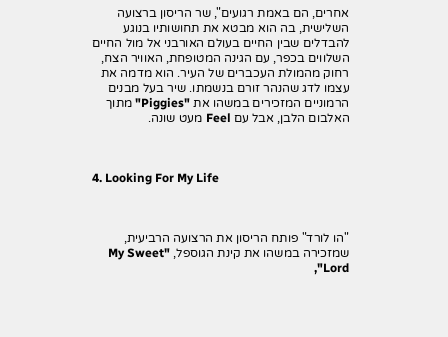אחרים, הם באמת רגועים", שר הריסון ברצועה השלישית, בה הוא מבטא את תחושותיו בנוגע להבדלים שבין החיים בעולם האורבני אל מול החיים השלווים בכפר, עם הגינה המטופחת, האוויר הצח, רחוק מהמולת העכברים של העיר. הוא מדמה את עצמו לדג שהנהר זורם בנשמתו. שיר בעל מבנים הרמוניים המזכירים במשהו את "Piggies" מתוך האלבום הלבן, אבל עם Feel מעט שונה.



4. Looking For My Life



"הו לורד" פותח הריסון את הרצועה הרביעית, שמזכירה במשהו את קינת הגוספל, "My Sweet Lord",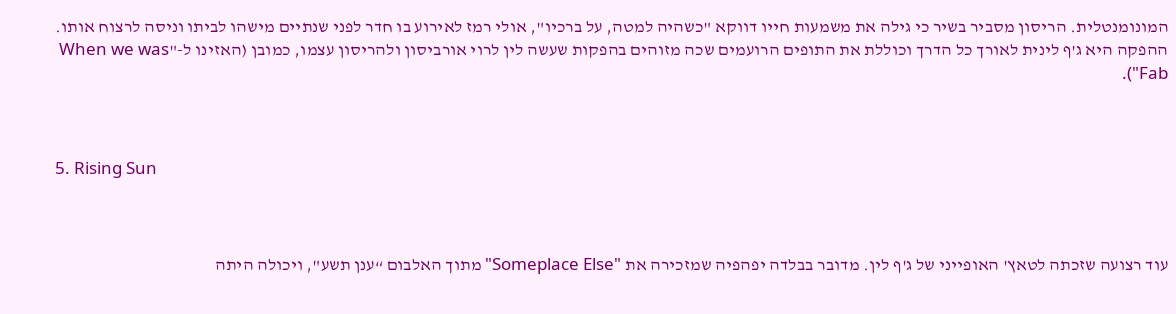המונומנטלית. הריסון מסביר בשיר כי גילה את משמעות חייו דווקא "כשהיה למטה, על ברכיו", אולי רמז לאירוע בו חדר לפני שנתיים מישהו לביתו וניסה לרצוח אותו. ההפקה היא ג'ף לינית לאורך כל הדרך וכוללת את התופים הרועמים שכה מזוהים בהפקות שעשה לין לרוי אורביסון ולהריסון עצמו, כמובן (האזינו ל-"When we was Fab").



5. Rising Sun



עוד רצועה שזכתה לטאץ' האופייני של ג'ף לין. מדובר בבלדה יפהפיה שמזכירה את "Someplace Else" מתוך האלבום “ענן תשע", ויכולה היתה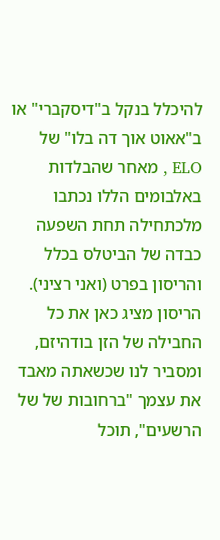להיכלל בנקל ב"דיסקברי" או ב"אאוט אוך דה בלו" של ELO , מאחר שהבלדות באלבומים הללו נכתבו מלכתחילה תחת השפעה כבדה של הביטלס בכלל והריסון בפרט (ואני רציני). הריסון מציג כאן את כל החבילה של הזן בודהיזם, ומסביר לנו שכשאתה מאבד את עצמך "ברחובות של של הרשעים", תוכל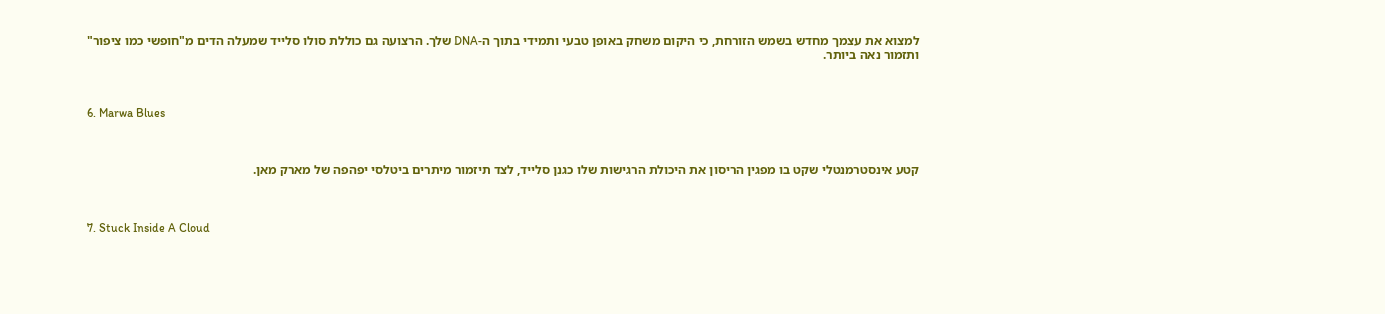למצוא את עצמך מחדש בשמש הזורחת, כי היקום משחק באופן טבעי ותמידי בתוך ה-DNA שלך. הרצועה גם כוללת סולו סלייד שמעלה הדים מ"חופשי כמו ציפור" ותזמור נאה ביותר.



6. Marwa Blues



קטע אינסטרמנטלי שקט בו מפגין הריסון את היכולת הרגישות שלו כגנן סלייד, לצד תיזמור מיתרים ביטלסי יפהפה של מארק מאן.



7. Stuck Inside A Cloud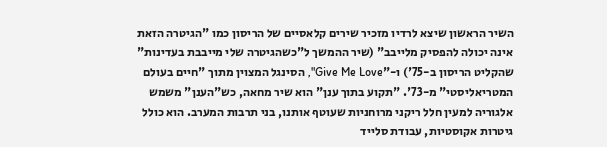השיר הראשון שיצא לרדיו מזכיר שירים קלאסיים של הריסון כמו "הגיטרה הזאת אינה יכולה להפסיק מלייבב" (שיר ההמשך ל"כשהגיטרה שלי מייבבת בעדינות" שהקליט הריסון ב-75') ו-"Give Me Love", הסינגל המצוין מתוך "חיים בעולם המטריאליסטי" מ-73'. "תקוע בתוך ענן" הוא שיר מחאה, כש"הענן" משמש אלגוריה למעין חלל ריקני מרוחניות שעוטף אותנו, בני תרבות המערב. הוא כולל גיטרות אקוסטיות, עבודת סלייד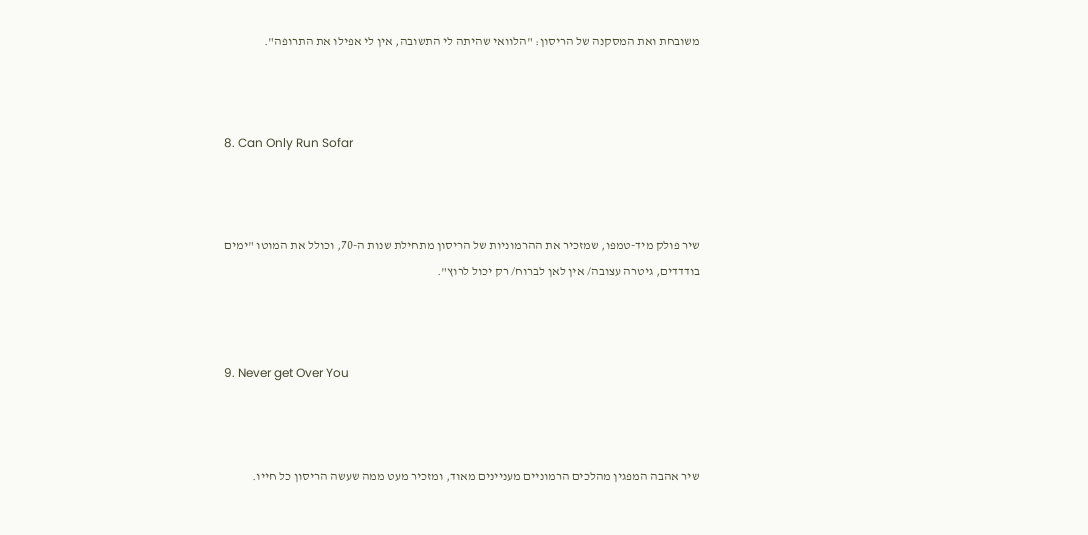משובחת ואת המסקנה של הריסון: "הלוואי שהיתה לי התשובה, אין לי אפילו את התרופה".



8. Can Only Run Sofar



שיר פולק מיד-טמפו, שמזכיר את ההרמוניות של הריסון מתחילת שנות ה-70, וכולל את המוטו "ימים בודדדים, גיטרה עצובה/ אין לאן לברוח/ רק יכול לרוץ".



9. Never get Over You



שיר אהבה המפגין מהלכים הרמוניים מעניינים מאוד, ומזכיר מעט ממה שעשה הריסון כל חייו.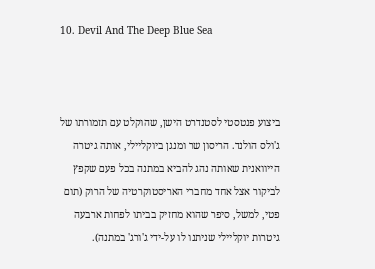10. Devil And The Deep Blue Sea



ביצוע פנטסטי לסטנדרט הישן, שהוקלט עם תזמורתו של ג'ולס הולנד. הריסון שר ומנגן ביוקליילי, אותה גיטרה הייוואנית שאותה נהג להביא במתנה בכל פעם שקפץ לביקור אצל אחד מחברי האריסטוקרטיה של הרוק (תום פטי, למשל, סיפר שהוא מחזיק בביתו לפחות ארבעה גיטרות יוקליילי שניתנו לו על-ידי ג'ורג' במתנה).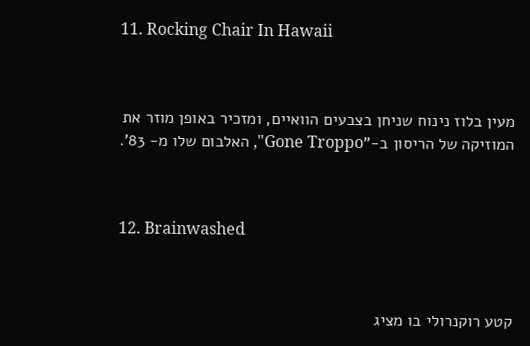11. Rocking Chair In Hawaii



מעין בלוז נינוח שניחן בצבעים הוואיים, ומזכיר באופן מוזר את המוזיקה של הריסון ב-"Gone Troppo", האלבום שלו מ- 83'.



12. Brainwashed



קטע רוקנרולי בו מציג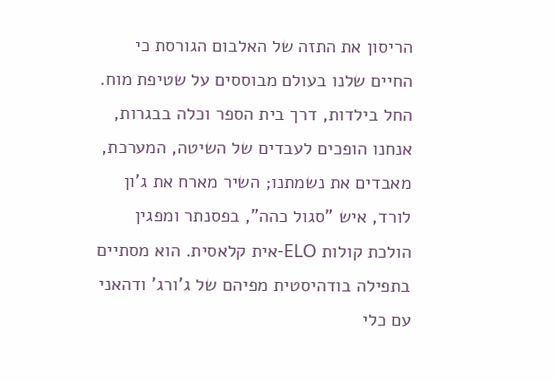הריסון את התזה של האלבום הגורסת כי החיים שלנו בעולם מבוססים על שטיפת מוח. החל בילדות, דרך בית הספר וכלה בבגרות, אנחנו הופכים לעבדים של השיטה, המערכת, מאבדים את נשמתנו; השיר מארח את ג'ון לורד, איש "סגול כהה", בפסנתר ומפגין הולכת קולות ELO-אית קלאסית. הוא מסתיים בתפילה בודהיסטית מפיהם של ג'ורג' ודהאני עם כלי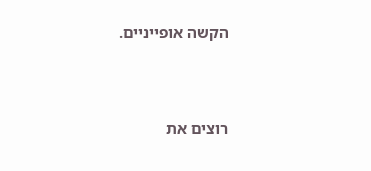הקשה אופייניים.



רוצים את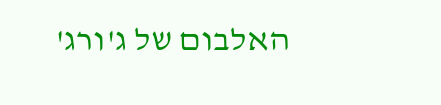האלבום של ג'ורג'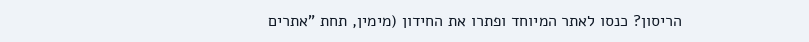הריסון? כנסו לאתר המיוחד ופתרו את החידון (מימין, תחת "אתרים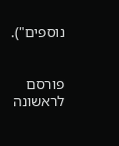נוספים").


פורסם לראשונה